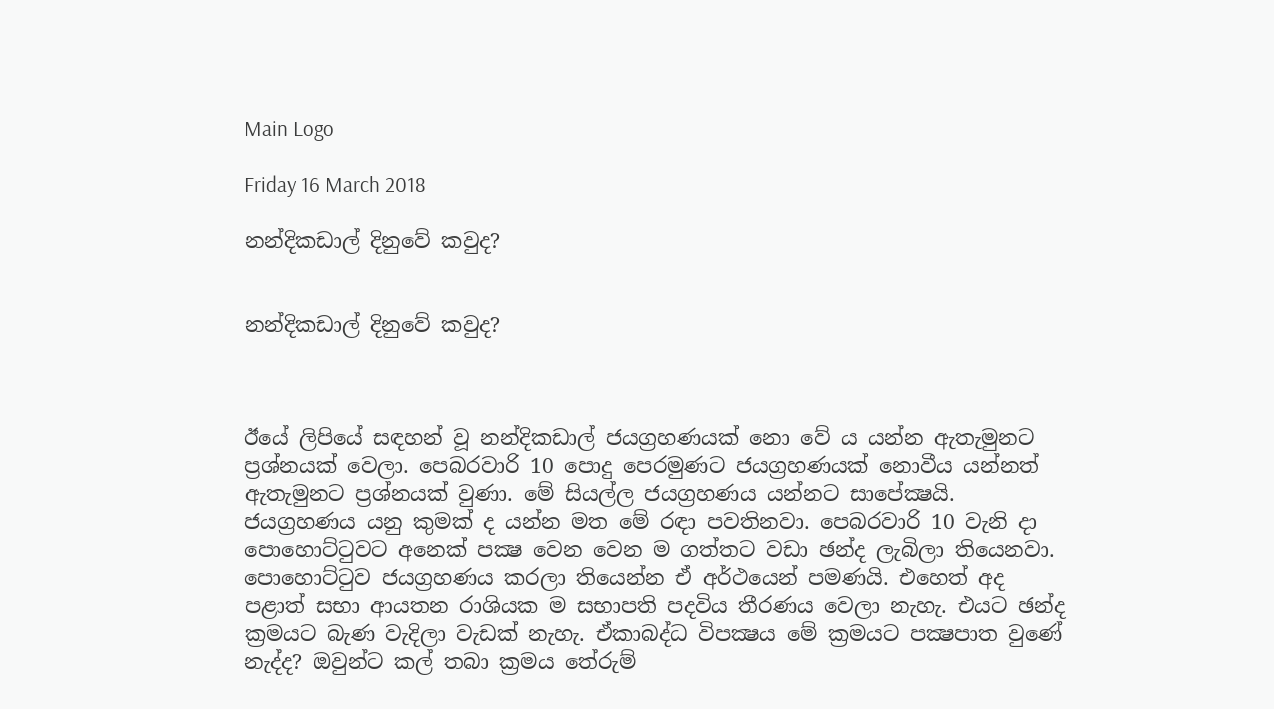Main Logo

Friday 16 March 2018

නන්දිකඩාල් දිනුවේ කවුද?


නන්දිකඩාල් දිනුවේ කවුද?



ඊයේ ලිපියේ සඳහන් වූ නන්දිකඩාල් ජයග්‍රහණයක් නො වේ ය යන්න ඇතැමුනට ප්‍රශ්නයක් වෙලා. පෙබරවාරි 10 පොදු පෙරමුණට ජයග්‍රහණයක් නොවීය යන්නත් ඇතැමුනට ප්‍රශ්නයක් වුණා. මේ සියල්ල ජයග්‍රහණය යන්නට සාපේක්‍ෂයි. ජයග්‍රහණය යනු කුමක් ද යන්න මත මේ රඳා පවතිනවා. පෙබරවාරි 10 වැනි දා පොහොට්ටුවට අනෙක් පක්‍ෂ වෙන වෙන ම ගත්තට වඩා ඡන්ද ලැබිලා තියෙනවා. පොහොට්ටුව ජයග්‍රහණය කරලා තියෙන්න ඒ අර්ථයෙන් පමණයි. එහෙත් අද පළාත් සභා ආයතන රාශියක ම සභාපති පදවිය තීරණය වෙලා නැහැ. එයට ඡන්ද ක්‍රමයට බැණ වැදිලා වැඩක් නැහැ. ඒකාබද්ධ විපක්‍ෂය මේ ක්‍රමයට පක්‍ෂපාත වුණේ නැද්ද? ඔවුන්ට කල් තබා ක්‍රමය තේරුම්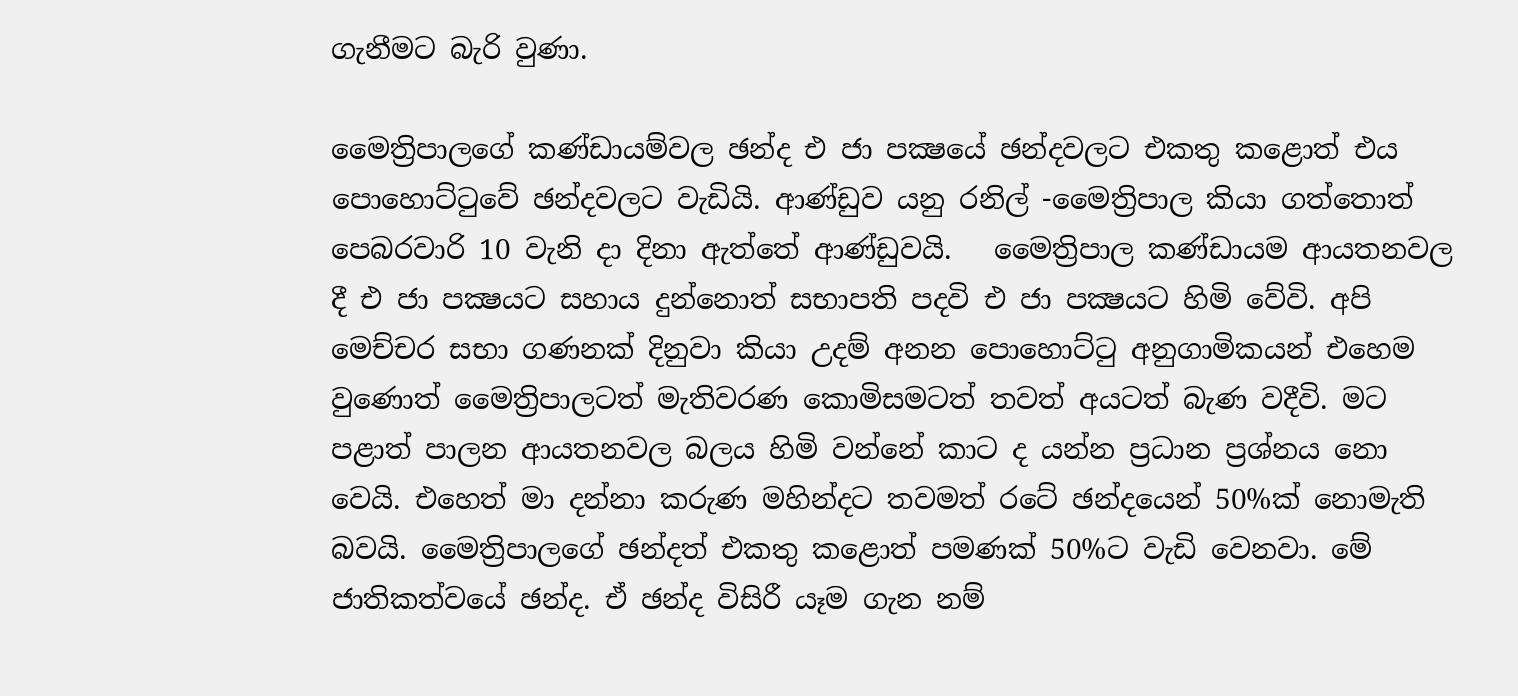ගැනීමට බැරි වුණා.

මෛත්‍රිපාලගේ කණ්ඩායම්වල ඡන්ද එ ජා පක්‍ෂයේ ඡන්දවලට එකතු කළොත් එය පොහොට්ටුවේ ඡන්දවලට වැඩියි. ආණ්ඩුව යනු රනිල් -මෛත්‍රිපාල කියා ගත්තොත් පෙබරවාරි 10 වැනි දා දිනා ඇත්තේ ආණ්ඩුවයි.   මෛත්‍රිපාල කණ්ඩායම ආයතනවල දී එ ජා පක්‍ෂයට සහාය දුන්නොත් සභාපති පදවි එ ජා පක්‍ෂයට හිමි වේවි. අපි මෙච්චර සභා ගණනක් දිනුවා කියා උදම් අනන පොහොට්ටු අනුගාමිකයන් එහෙම වුණොත් මෛත්‍රිපාලටත් මැතිවරණ කොමිසමටත් තවත් අයටත් බැණ වදීවි. මට පළාත් පාලන ආයතනවල බලය හිමි වන්නේ කාට ද යන්න ප්‍රධාන ප්‍රශ්නය නො වෙයි. එහෙත් මා දන්නා කරුණ මහින්දට තවමත් රටේ ඡන්දයෙන් 50%ක් නොමැති බවයි. මෛත්‍රිපාලගේ ඡන්දත් එකතු කළොත් පමණක් 50%ට වැඩි වෙනවා. මේ ජාතිකත්වයේ ඡන්ද. ඒ ඡන්ද විසිරී යෑම ගැන නම්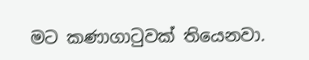මට කණාගාටුවක් තියෙනවා.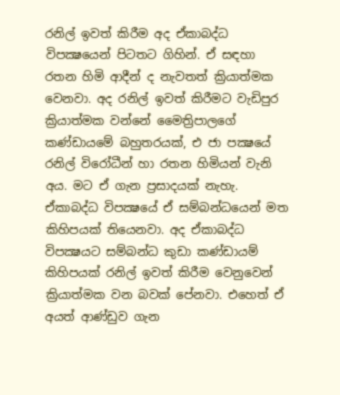රනිල් ඉවත් කිරීම අද ඒකාබද්ධ විපක්‍ෂයෙන් පිටතට ගිහින්. ඒ සඳහා රතන හිමි ආදීන් ද නැවතත් ක්‍රියාත්මක වෙනවා. අද රනිල් ඉවත් කිරීමට වැඩිපුර ක්‍රියාත්මක වන්නේ මෛත්‍රිපාලගේ කණ්ඩායමේ බහුතරයක්, එ ජා පක්‍ෂයේ රනිල් විරෝධීන් හා රතන හිමියන් වැනි අය. මට ඒ ගැන ප්‍රසාදයක් නැහැ. ඒකාබද්ධ විපක්‍ෂයේ ඒ සම්බන්ධයෙන් මත කිහිපයක් තියෙනවා. අද ඒකාබද්ධ විපක්‍ෂයට සම්බන්ධ කුඩා කණ්ඩායම් කිහිපයක් රනිල් ඉවත් කිරීම වෙනුවෙන් ක්‍රියාත්මක වන බවක් පේනවා. එහෙත් ඒ අයත් ආණ්ඩුව ගැන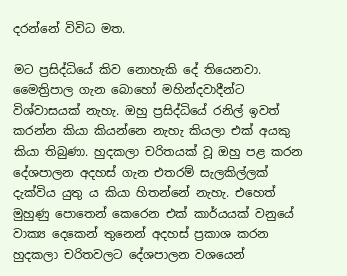දරන්නේ විවිධ මත.

මට ප්‍රසිද්ධියේ කිව නොහැකි දේ තියෙනවා. මෛත්‍රිපාල ගැන බොහෝ මහින්දවාදීන්ට විශ්වාසයක් නැහැ. ඔහු ප්‍රසිද්ධියේ රනිල් ඉවත් කරන්න කියා කියන්නෙ නැහැ කියලා එක් අයකු කියා තිබුණා. හුදකලා චරිතයක් වූ ඔහු පළ කරන දේශපාලන අදහස් ගැන එතරම් සැලකිල්ලක් දැක්විය යුතු ය කියා හිතන්නේ නැහැ. එහෙත් මුහුණු පොතෙන් කෙරෙන එක් කාර්යයක් වනුයේ වාක්‍ය දෙකෙන් තුනෙන් අදහස් ප්‍රකාශ කරන හුදකලා චරිතවලට දේශපාලන වශයෙන්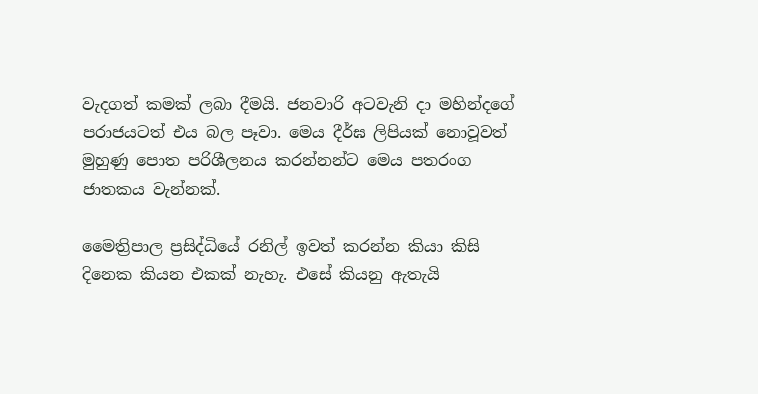වැදගත් කමක් ලබා දීමයි. ජනවාරි අටවැනි දා මහින්දගේ පරාජයටත් එය බල පෑවා. මෙය දීර්ඝ ලිපියක් නොවූවත් මුහුණු පොත පරිශීලනය කරන්නන්ට මෙය පතරංග ජාතකය වැන්නක්.

මෛත්‍රිපාල ප්‍රසිද්ධියේ රනිල් ඉවත් කරන්න කියා කිසි දිනෙක කියන එකක් නැහැ. එසේ කියනු ඇතැයි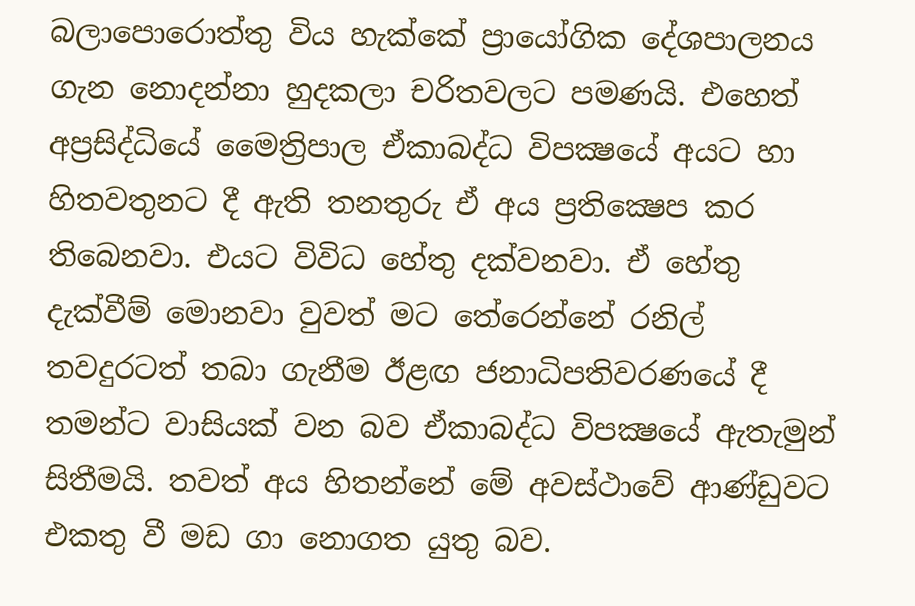බලාපොරොත්තු විය හැක්කේ ප්‍රායෝගික දේශපාලනය ගැන නොදන්නා හුදකලා චරිතවලට පමණයි. එහෙත් අප්‍රසිද්ධියේ මෛත්‍රිපාල ඒකාබද්ධ විපක්‍ෂයේ අයට හා හිතවතුනට දී ඇති තනතුරු ඒ අය ප්‍රතික්‍ෂෙප කර තිබෙනවා. එයට විවිධ හේතු දක්වනවා. ඒ හේතු දැක්වීම් මොනවා වුවත් මට තේරෙන්නේ රනිල් තවදුරටත් තබා ගැනීම ඊළඟ ජනාධිපතිවරණයේ දී තමන්ට වාසියක් වන බව ඒකාබද්ධ විපක්‍ෂයේ ඇතැමුන් සිතීමයි. තවත් අය හිතන්නේ මේ අවස්ථාවේ ආණ්ඩුවට එකතු වී මඩ ගා නොගත යුතු බව.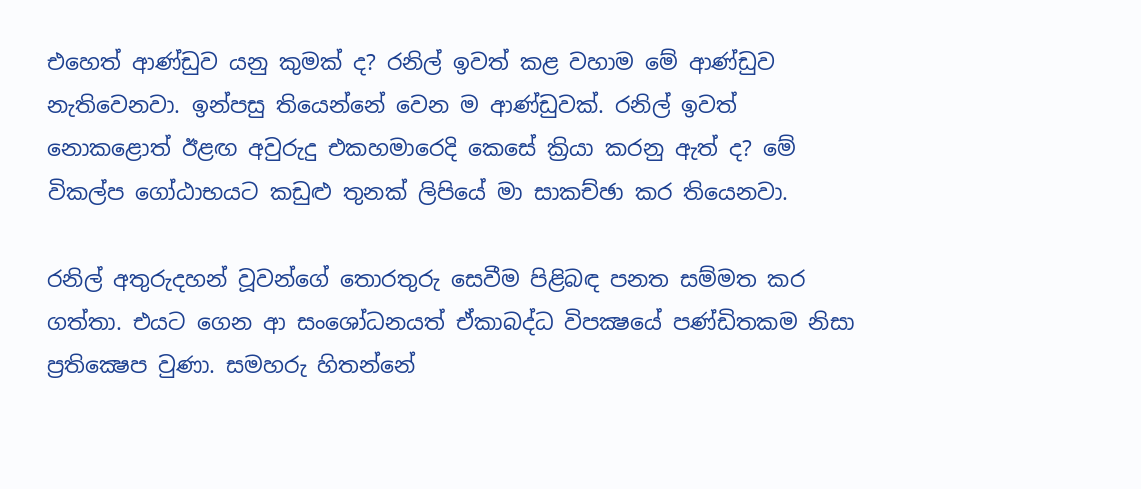එහෙත් ආණ්ඩුව යනු කුමක් ද? රනිල් ඉවත් කළ වහාම මේ ආණ්ඩුව නැතිවෙනවා. ඉන්පසු තියෙන්නේ වෙන ම ආණ්ඩුවක්. රනිල් ඉවත් නොකළොත් ඊළඟ අවුරුදු එකහමාරෙදි කෙසේ ක්‍රියා කරනු ඇත් ද? මේ විකල්ප ගෝඨාභයට කඩුළු තුනක් ලිපියේ මා සාකච්ඡා කර තියෙනවා.

රනිල් අතුරුදහන් වූවන්ගේ තොරතුරු සෙවීම පිළිබඳ පනත සම්මත කර ගත්තා. එයට ගෙන ආ සංශෝධනයත් ඒකාබද්ධ විපක්‍ෂයේ පණ්ඩිතකම නිසා ප්‍රතික්‍ෂෙප වුණා. සමහරු හිතන්නේ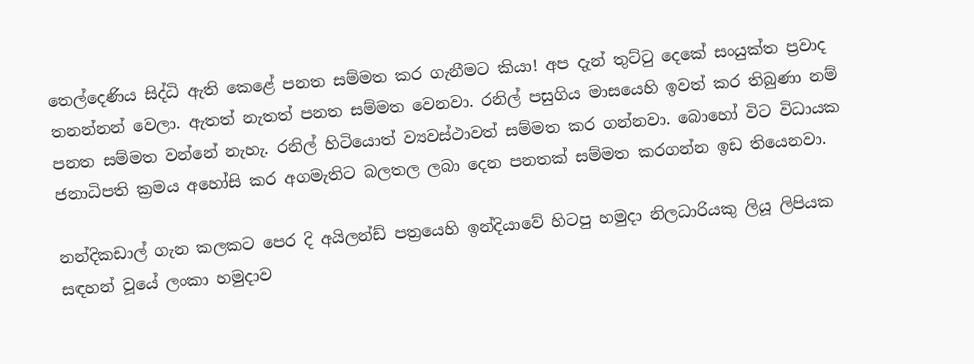තෙල්දෙණිය සිද්ධි ඇති කෙළේ පනත සම්මත කර ගැනීමට කියා! අප දැන් තුට්ටු දෙකේ සංයුක්ත ප්‍රවාද තනන්නන් වෙලා. ඇතත් නැතත් පනත සම්මත වෙනවා. රනිල් පසුගිය මාසයෙහි ඉවත් කර තිබුණා නම් පනත සම්මත වන්නේ නැහැ. රනිල් හිටියොත් ව්‍යවස්ථාවත් සම්මත කර ගන්නවා. බොහෝ විට විධායක ජනාධිපති ක්‍රමය අහෝසි කර අගමැතිට බලතල ලබා දෙන පනතක් සම්මත කරගන්න ඉඩ තියෙනවා.

නන්දිකඩාල් ගැන කලකට පෙර දි අයිලන්ඩ් පත්‍රයෙහි ඉන්දියාවේ හිටපු හමුදා නිලධාරියකු ලියූ ලිපියක සඳහන් වූයේ ලංකා හමුදාව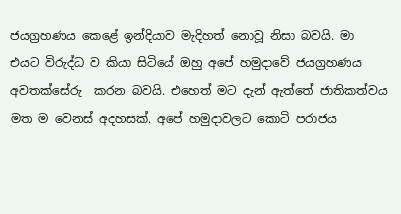ජයග්‍රහණය කෙළේ ඉන්දියාව මැදිහත් නොවූ නිසා බවයි. මා එයට විරුද්ධ ව කියා සිටියේ ඔහු අපේ හමුදාවේ ජයග්‍රහණය අවතක්සේරු  කරන බවයි. එහෙත් මට දැන් ඇත්තේ ජාතිකත්වය මත ම වෙනස් අදහසක්. අපේ හමුදාවලට කොටි පරාජය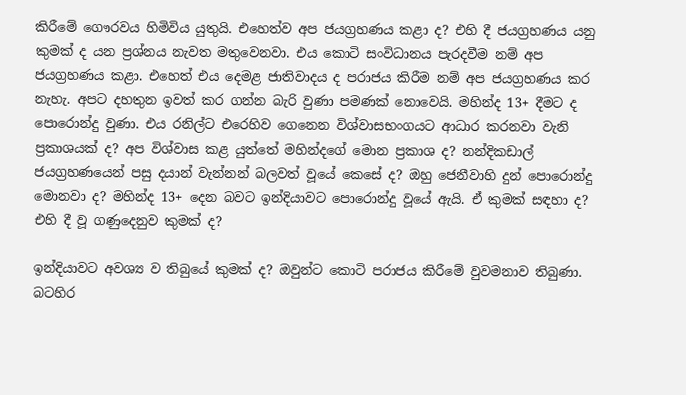කිරීමේ ගෞරවය හිමිවිය යුතුයි. එහෙත්ව අප ජයග්‍රහණය කළා ද? එහි දී ජයග්‍රහණය යනු කුමක් ද යන ප්‍රශ්නය නැවත මතුවෙනවා. එය කොටි සංවිධානය පැරදවීම නම් අප ජයග්‍රහණය කළා. එහෙත් එය දෙමළ ජාතිවාදය ද පරාජය කිරීම නම් අප ජයග්‍රහණය කර නැහැ. අපට දහතුන ඉවත් කර ගන්න බැරි වුණා පමණක් නොවෙයි. මහින්ද 13+ දීමට ද පොරොන්දු වුණා. එය රනිල්ට එරෙහිව ගෙනෙන විශ්වාසභංගයට ආධාර කරනවා වැනි ප්‍රකාශයක් ද? අප විශ්වාස කළ යුත්තේ මහින්දගේ මොන ප්‍රකාශ ද? නන්දිකඩාල් ජයග්‍රහණයෙන් පසු දයාන් වැන්නන් බලවත් වූයේ කෙසේ ද? ඔහු ජෙනීවාහි දුන් පොරොන්දු මොනවා ද? මහින්ද 13+ දෙන බවට ඉන්දියාවට පොරොන්දු වූයේ ඇයි. ඒ කුමක් සඳහා ද? එහි දී වූ ගණුදෙනුව කුමක් ද?

ඉන්දියාවට අවශ්‍ය ව තිබුයේ කුමක් ද? ඔවුන්ට කොටි පරාජය කිරීමේ වුවමනාව තිබුණා. බටහිර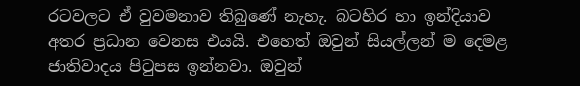රටවලට ඒ වුවමනාව තිබුණේ නැහැ. බටහිර හා ඉන්දියාව අතර ප්‍රධාන වෙනස එයයි. එහෙත් ඔවුන් සියල්ලන් ම දෙමළ ජාතිවාදය පිටුපස ඉන්නවා. ඔවුන්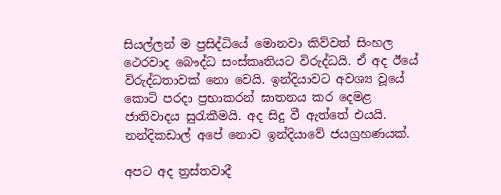සියල්ලන් ම ප්‍රසිද්ධියේ මොනවා කිව්වත් සිංහල ථෙරවාද බෞද්ධ සංස්කෘතියට විරුද්ධයි. ඒ අද ඊයේ විරුද්ධතාවක් නො වෙයි. ඉන්දියාවට අවශ්‍ය වූයේ කොටි පරදා ප්‍රභාකරන් ඝාතනය කර දෙමළ ජාතිවාදය සුරැකීමයි. අද සිදු වී ඇත්තේ එයයි. නන්දිකඩාල් අපේ නොව ඉන්දියාවේ ජයග්‍රහණයක්.

අපට අද ත්‍රස්තවාදී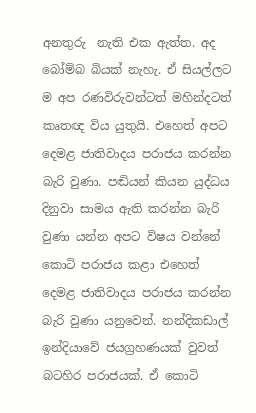අනතුරු  නැති එක ඇත්ත. අද බෝම්බ බියක් නැහැ. ඒ සියල්ලට ම අප රණවිරුවන්ටත් මහින්දටත් කෘතඥ විය යුතුයි. එහෙත් අපට දෙමළ ජාතිවාදය පරාජය කරන්න බැරි වුණා. පඬියන් කියන යුද්ධය දිනුවා සාමය ඇති කරන්න බැරි වුණා යන්න අපට විෂය වන්නේ කොටි පරාජය කළා එහෙත් දෙමළ ජාතිවාදය පරාජය කරන්න බැරි වුණා යනුවෙන්. නන්දිකඩාල් ඉන්දියාවේ ජයග්‍රහණයක් වුවත් බටහිර පරාජයක්. ඒ කොටි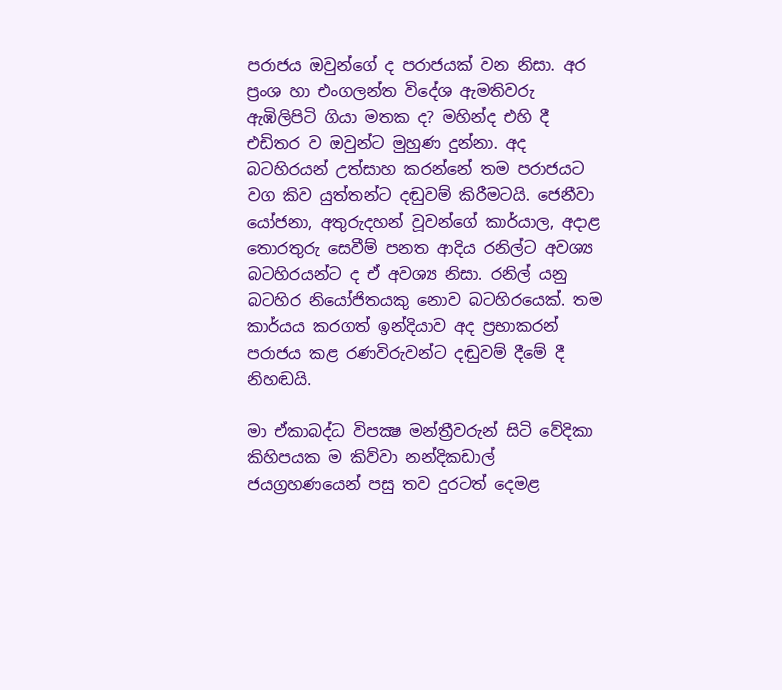පරාජය ඔවුන්ගේ ද පරාජයක් වන නිසා. අර ප්‍රංශ හා එංගලන්ත විදේශ ඇමතිවරු ඇඹිලිපිටි ගියා මතක ද? මහින්ද එහි දී එඩිතර ව ඔවුන්ට මුහුණ දුන්නා. අද බටහිරයන් උත්සාහ කරන්නේ තම පරාජයට වග කිව යුත්තන්ට දඬුවම් කිරීමටයි. ජෙනීවා යෝජනා, අතුරුදහන් වූවන්ගේ කාර්යාල, අදාළ තොරතුරු සෙවීම් පනත ආදිය රනිල්ට අවශ්‍ය බටහිරයන්ට ද ඒ අවශ්‍ය නිසා. රනිල් යනු බටහිර නියෝජිතයකු නොව බටහිරයෙක්. තම කාර්යය කරගත් ඉන්දියාව අද ප්‍රභාකරන් පරාජය කළ රණවිරුවන්ට දඬුවම් දීමේ දී නිහඬයි.

මා ඒකාබද්ධ විපක්‍ෂ මන්ත්‍රීවරුන් සිටි වේදිකා  කිහිපයක ම කිව්වා නන්දිකඩාල් ජයග්‍රහණයෙන් පසු තව දුරටත් දෙමළ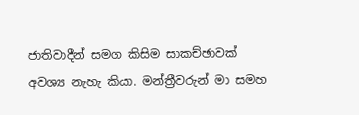ජාතිවාදීන් සමග කිසිම සාකච්ඡාවක් අවශ්‍ය නැහැ කියා. මන්ත්‍රීවරුන් මා සමහ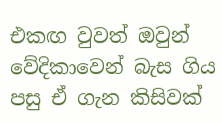එකඟ වුවත් ඔවුන් වේදිකාවෙන් බැස ගිය පසු ඒ ගැන කිසිවක්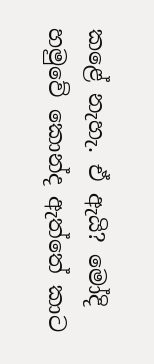කළේ නැහැ. ඒ ඇයි? මෝදි හමුවේ කොන්ද ඇත්තේ කාට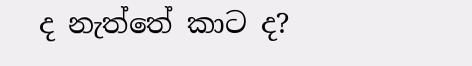ද නැත්තේ කාට ද?